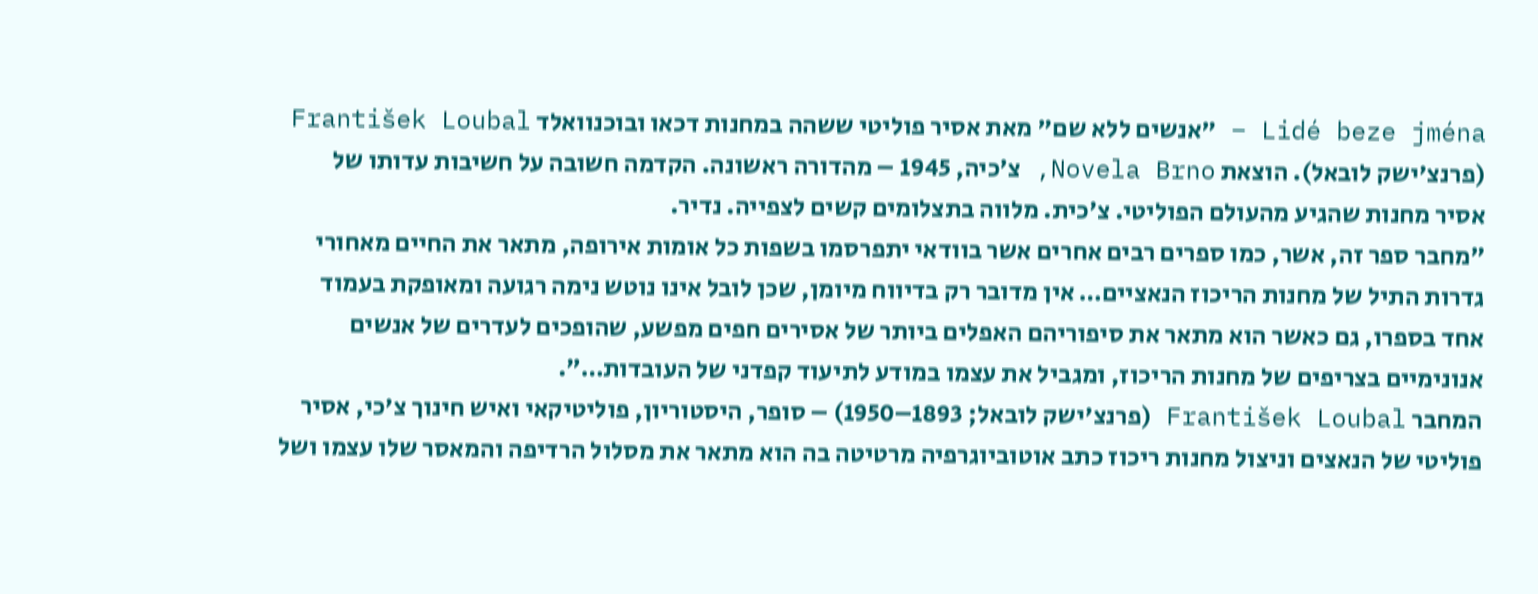Lidé beze jména – "אנשים ללא שם" מאת אסיר פוליטי ששהה במחנות דכאו ובוכנוואלד František Loubal (פרנצ'ישק לובאל). הוצאת Novela Brno, צ׳כיה, 1945 – מהדורה ראשונה. הקדמה חשובה על חשיבות עדותו של אסיר מחנות שהגיע מהעולם הפוליטי. צ׳כית. מלווה בתצלומים קשים לצפייה. נדיר.
״מחבר ספר זה, אשר, כמו ספרים רבים אחרים אשר בוודאי יתפרסמו בשפות כל אומות אירופה, מתאר את החיים מאחורי גדרות התיל של מחנות הריכוז הנאציים… אין מדובר רק בדיווח מיומן, שכן לובל אינו נוטש נימה רגועה ומאופקת בעמוד אחד בספרו, גם כאשר הוא מתאר את סיפוריהם האפלים ביותר של אסירים חפים מפשע, שהופכים לעדרים של אנשים אנונימיים בצריפים של מחנות הריכוז, ומגביל את עצמו במודע לתיעוד קפדני של העובדות…״.
המחבר František Loubal (פרנצ'ישק לובאל; 1893–1950) – סופר, היסטוריון, פוליטיקאי ואיש חינוך צ'כי, אסיר פוליטי של הנאצים וניצול מחנות ריכוז כתב אוטוביוגרפיה מרטיטה בה הוא מתאר את מסלול הרדיפה והמאסר שלו עצמו ושל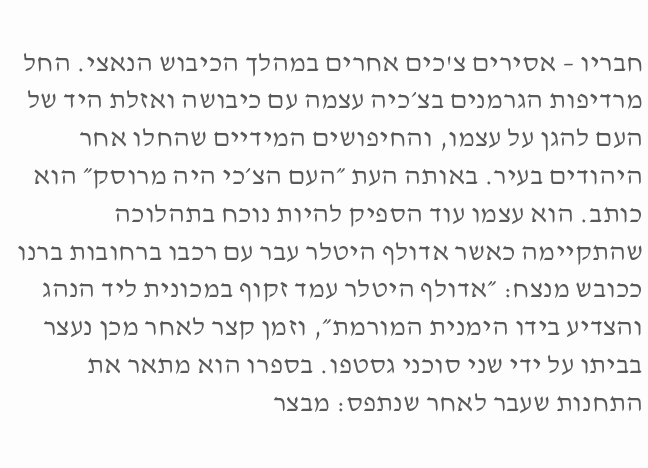חבריו – אסירים צ'כים אחרים במהלך הכיבוש הנאצי. החל מרדיפות הגרמנים בצ׳כיה עצמה עם כיבושה ואזלת היד של העם להגן על עצמו, והחיפושים המידיים שהחלו אחר היהודים בעיר. באותה העת ״העם הצ׳כי היה מרוסק״ הוא כותב. הוא עצמו עוד הספיק להיות נוכח בתהלוכה שהתקיימה כאשר אדולף היטלר עבר עם רכבו ברחובות ברנו ככובש מנצח: ״אדולף היטלר עמד זקוף במכונית ליד הנהג והצדיע בידו הימנית המורמת״, וזמן קצר לאחר מכן נעצר בביתו על ידי שני סוכני גסטפו. בספרו הוא מתאר את התחנות שעבר לאחר שנתפס: מבצר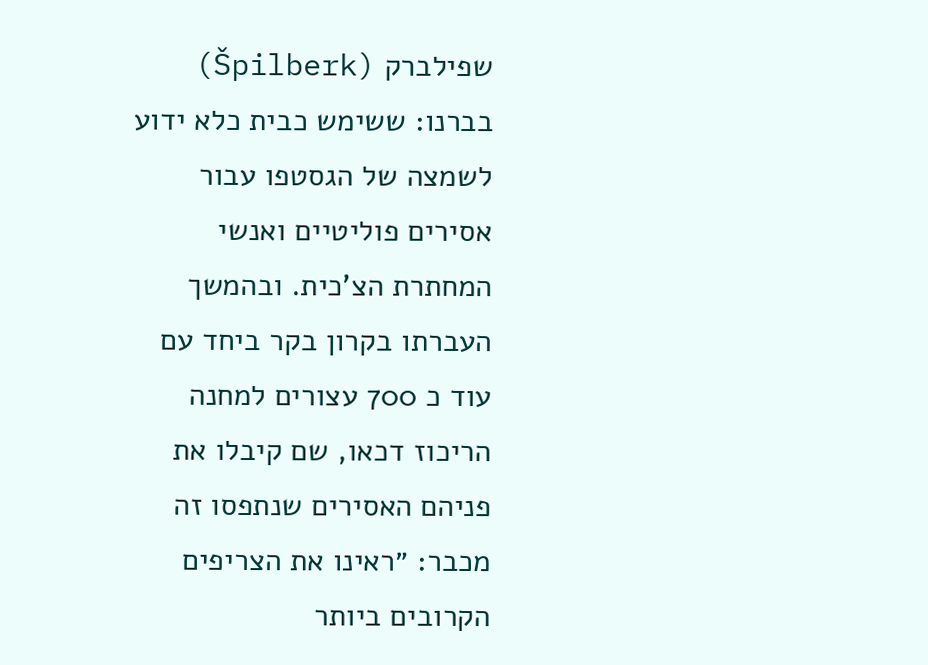שפילברק (Špilberk) בברנו: ששימש כבית כלא ידוע לשמצה של הגסטפו עבור אסירים פוליטיים ואנשי המחתרת הצ'כית. ובהמשך העברתו בקרון בקר ביחד עם עוד כ 700 עצורים למחנה הריכוז דכאו, שם קיבלו את פניהם האסירים שנתפסו זה מכבר: ״ראינו את הצריפים הקרובים ביותר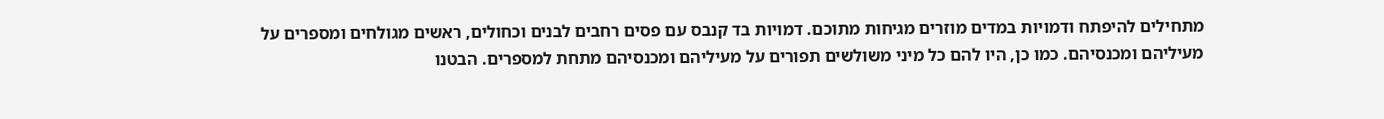מתחילים להיפתח ודמויות במדים מוזרים מגיחות מתוכם. דמויות בד קנבס עם פסים רחבים לבנים וכחולים, ראשים מגולחים ומספרים על מעיליהם ומכנסיהם. כמו כן, היו להם כל מיני משולשים תפורים על מעיליהם ומכנסיהם מתחת למספרים. הבטנו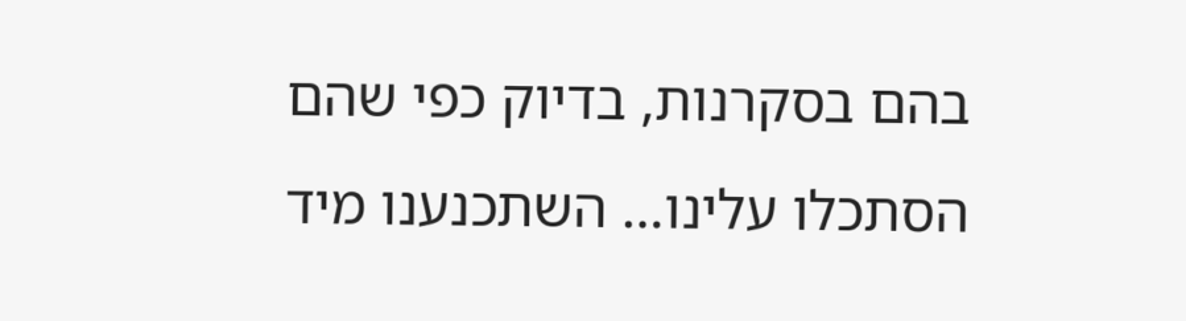בהם בסקרנות, בדיוק כפי שהם הסתכלו עלינו… השתכנענו מיד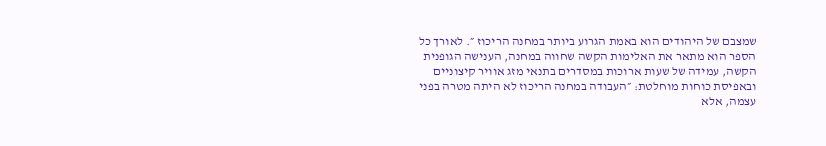שמצבם של היהודים הוא באמת הגרוע ביותר במחנה הריכוז ״. לאורך כל הספר הוא מתאר את האלימות הקשה שחווה במחנה, הענישה הגופנית הקשה, עמידה של שעות ארוכות במסדרים בתנאי מזג אוויר קיצוניים ובאפיסת כוחות מוחלטת: ״העבודה במחנה הריכוז לא היתה מטרה בפני עצמה, אלא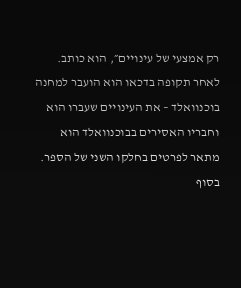רק אמצעי של עינויים״, הוא כותב. לאחר תקופה בדכאו הוא הועבר למחנה בוכנוואלד – את העינויים שעברו הוא וחבריו האסירים בבוכנוואלד הוא מתאר לפרטים בחלקו השני של הספר.
בסוף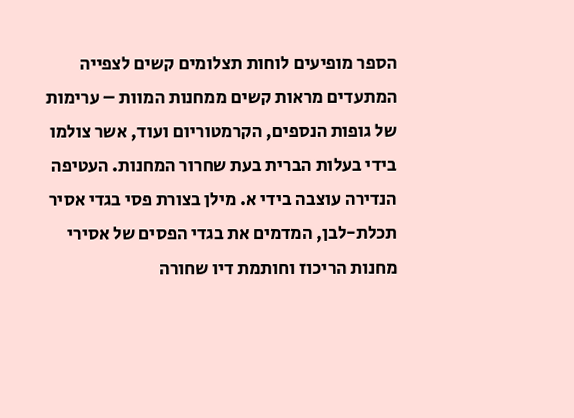הספר מופיעים לוחות תצלומים קשים לצפייה המתעדים מראות קשים ממחנות המוות – ערימות של גופות הנספים, הקרמטוריום ועוד, אשר צולמו בידי בעלות הברית בעת שחרור המחנות. העטיפה הנדירה עוצבה בידי א. מילן בצורת פסי בגדי אסיר תכלת-לבן, המדמים את בגדי הפסים של אסירי מחנות הריכוז וחותמת דיו שחורה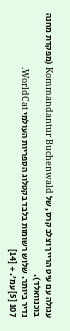עגולה עם עיט הרייך וצלב קרס, של Kommandantur Buchenwald (מפקדת מחנה בוכנוואלד).
נדיר ביותר. שלוש רשומות בלבד בקטלוג הספריות העולמי WorldCat.
107 [5] עמ׳. + [14]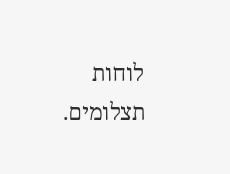לוחות תצלומים.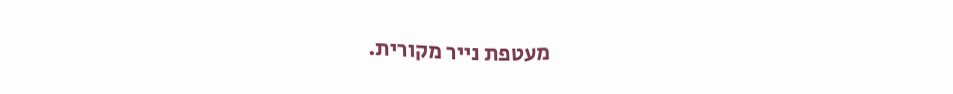מעטפת נייר מקורית.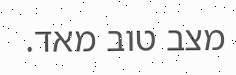מצב טוב מאד.